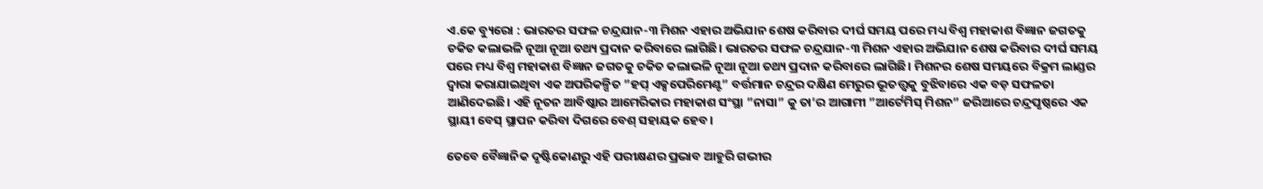ଏ.କେ ବ୍ୟୁରୋ : ଭାରତର ସଫଳ ଚନ୍ଦ୍ରଯାନ-୩ ମିଶନ ଏହାର ଅଭିଯାନ ଶେଷ କରିବାର ଦୀର୍ଘ ସମୟ ପରେ ମଧ୍ୟ ବିଶ୍ୱ ମହାକାଶ ବିଜ୍ଞାନ ଜଗତକୁ ଚକିତ କଲାଭଳି ନୂଆ ନୂଆ ତଥ୍ୟ ପ୍ରଦାନ କରିବାରେ ଲାଗିଛି। ଭାରତର ସଫଳ ଚନ୍ଦ୍ରଯାନ-୩ ମିଶନ ଏହାର ଅଭିଯାନ ଶେଷ କରିବାର ଦୀର୍ଘ ସମୟ ପରେ ମଧ୍ୟ ବିଶ୍ୱ ମହାକାଶ ବିଜ୍ଞାନ ଜଗତକୁ ଚକିତ କଲାଭଳି ନୂଆ ନୂଆ ତଥ୍ୟ ପ୍ରଦାନ କରିବାରେ ଲାଗିଛି। ମିଶନର ଶେଷ ସମୟରେ ବିକ୍ରମ ଲାଣ୍ଡର ଦ୍ୱାରା କରାଯାଇଥିବା ଏକ ଅପରିକଳ୍ପିତ ”ହପ୍ ଏକ୍ସପେରିମେଣ୍ଟ” ବର୍ତ୍ତମାନ ଚନ୍ଦ୍ରର ଦକ୍ଷିଣ ମେରୁର ଭୂତତ୍ତ୍ୱକୁ ବୁଝିବାରେ ଏକ ବଡ଼ ସଫଳତା ଆଣିଦେଇଛି। ଏହି ନୂତନ ଆବିଷ୍କାର ଆମେରିକାର ମହାକାଶ ସଂସ୍ଥା ”ନାସା” କୁ ତା’ର ଆଗାମୀ ”ଆର୍ଟେମିସ୍ ମିଶନ” ଜରିଆରେ ଚନ୍ଦ୍ରପୃଷ୍ଠରେ ଏକ ସ୍ଥାୟୀ ବେସ୍ ସ୍ଥାପନ କରିବା ଦିଗରେ ବେଶ୍ ସହାୟକ ହେବ।

ତେବେ ବୈଜ୍ଞାନିକ ଦୃଷ୍ଟିକୋଣରୁ ଏହି ପରୀକ୍ଷଣର ପ୍ରଭାବ ଆହୁରି ଗଭୀର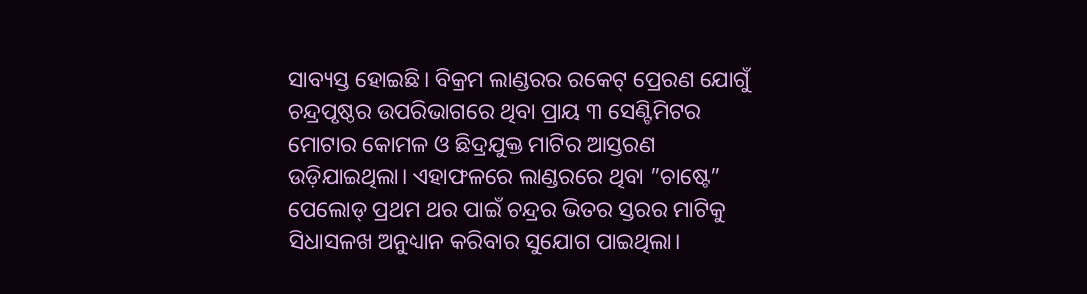ସାବ୍ୟସ୍ତ ହୋଇଛି। ବିକ୍ରମ ଲାଣ୍ଡରର ରକେଟ୍ ପ୍ରେରଣ ଯୋଗୁଁ ଚନ୍ଦ୍ରପୃଷ୍ଠର ଉପରିଭାଗରେ ଥିବା ପ୍ରାୟ ୩ ସେଣ୍ଟିମିଟର ମୋଟାର କୋମଳ ଓ ଛିଦ୍ରଯୁକ୍ତ ମାଟିର ଆସ୍ତରଣ ଉଡ଼ିଯାଇଥିଲା। ଏହାଫଳରେ ଲାଣ୍ଡରରେ ଥିବା ”ଚାଷ୍ଟେ” ପେଲୋଡ୍ ପ୍ରଥମ ଥର ପାଇଁ ଚନ୍ଦ୍ରର ଭିତର ସ୍ତରର ମାଟିକୁ ସିଧାସଳଖ ଅନୁଧ୍ୟାନ କରିବାର ସୁଯୋଗ ପାଇଥିଲା।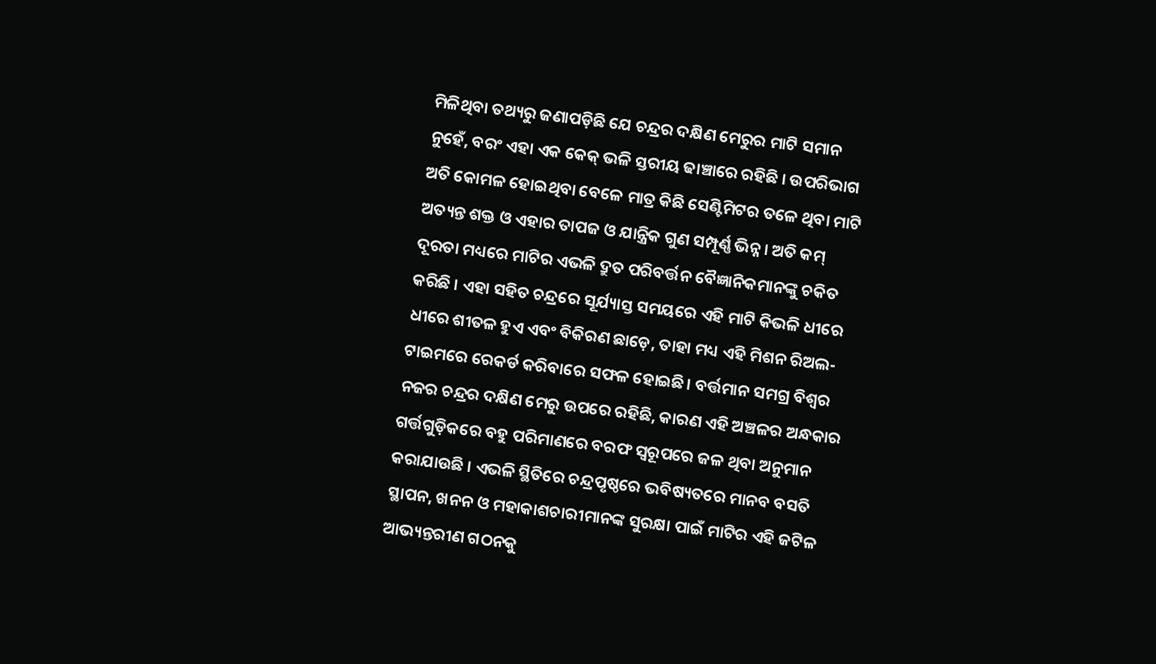ମିଳିଥିବା ତଥ୍ୟରୁ ଜଣାପଡ଼ିଛି ଯେ ଚନ୍ଦ୍ରର ଦକ୍ଷିଣ ମେରୁର ମାଟି ସମାନ ନୁହେଁ, ବରଂ ଏହା ଏକ କେକ୍ ଭଳି ସ୍ତରୀୟ ଢାଞ୍ଚାରେ ରହିଛି । ଉପରିଭାଗ ଅତି କୋମଳ ହୋଇଥିବା ବେଳେ ମାତ୍ର କିଛି ସେଣ୍ଟିମିଟର ତଳେ ଥିବା ମାଟି ଅତ୍ୟନ୍ତ ଶକ୍ତ ଓ ଏହାର ତାପଜ ଓ ଯାନ୍ତ୍ରିକ ଗୁଣ ସମ୍ପୂର୍ଣ୍ଣ ଭିନ୍ନ। ଅତି କମ୍ ଦୂରତା ମଧ୍ୟରେ ମାଟିର ଏଭଳି ଦ୍ରୁତ ପରିବର୍ତ୍ତନ ବୈଜ୍ଞାନିକମାନଙ୍କୁ ଚକିତ କରିଛି । ଏହା ସହିତ ଚନ୍ଦ୍ରରେ ସୂର୍ଯ୍ୟାସ୍ତ ସମୟରେ ଏହି ମାଟି କିଭଳି ଧୀରେ ଧୀରେ ଶୀତଳ ହୁଏ ଏବଂ ବିକିରଣ ଛାଡ଼େ, ତାହା ମଧ୍ୟ ଏହି ମିଶନ ରିଅଲ-ଟାଇମରେ ରେକର୍ଡ କରିବାରେ ସଫଳ ହୋଇଛି। ବର୍ତ୍ତମାନ ସମଗ୍ର ବିଶ୍ୱର ନଜର ଚନ୍ଦ୍ରର ଦକ୍ଷିଣ ମେରୁ ଉପରେ ରହିଛି, କାରଣ ଏହି ଅଞ୍ଚଳର ଅନ୍ଧକାର ଗର୍ତ୍ତଗୁଡ଼ିକରେ ବହୁ ପରିମାଣରେ ବରଫ ସ୍ୱରୂପରେ ଜଳ ଥିବା ଅନୁମାନ କରାଯାଉଛି । ଏଭଳି ସ୍ଥିତିରେ ଚନ୍ଦ୍ରପୃଷ୍ଠରେ ଭବିଷ୍ୟତରେ ମାନବ ବସତି ସ୍ଥାପନ, ଖନନ ଓ ମହାକାଶଚାରୀମାନଙ୍କ ସୁରକ୍ଷା ପାଇଁ ମାଟିର ଏହି ଜଟିଳ ଆଭ୍ୟନ୍ତରୀଣ ଗଠନକୁ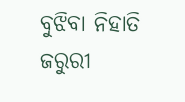ବୁଝିବା ନିହାତି ଜରୁରୀ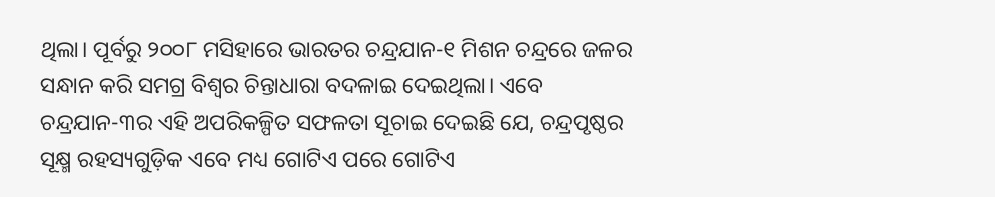ଥିଲା। ପୂର୍ବରୁ ୨୦୦୮ ମସିହାରେ ଭାରତର ଚନ୍ଦ୍ରଯାନ-୧ ମିଶନ ଚନ୍ଦ୍ରରେ ଜଳର ସନ୍ଧାନ କରି ସମଗ୍ର ବିଶ୍ୱର ଚିନ୍ତାଧାରା ବଦଳାଇ ଦେଇଥିଲା। ଏବେ ଚନ୍ଦ୍ରଯାନ-୩ର ଏହି ଅପରିକଳ୍ପିତ ସଫଳତା ସୂଚାଇ ଦେଇଛି ଯେ, ଚନ୍ଦ୍ରପୃଷ୍ଠର ସୂକ୍ଷ୍ମ ରହସ୍ୟଗୁଡ଼ିକ ଏବେ ମଧ୍ୟ ଗୋଟିଏ ପରେ ଗୋଟିଏ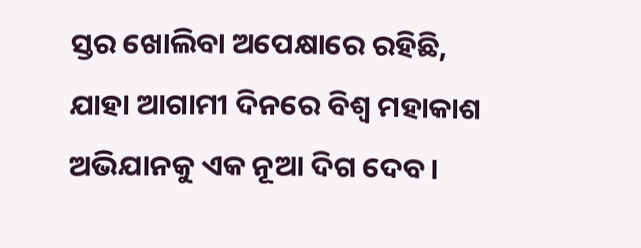ସ୍ତର ଖୋଲିବା ଅପେକ୍ଷାରେ ରହିଛି, ଯାହା ଆଗାମୀ ଦିନରେ ବିଶ୍ୱ ମହାକାଶ ଅଭିଯାନକୁ ଏକ ନୂଆ ଦିଗ ଦେବ।